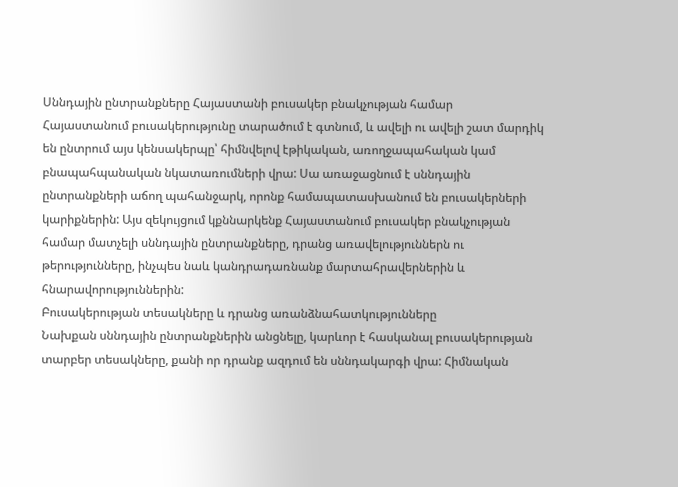Սննդային ընտրանքները Հայաստանի բուսակեր բնակչության համար
Հայաստանում բուսակերությունը տարածում է գտնում, և ավելի ու ավելի շատ մարդիկ են ընտրում այս կենսակերպը՝ հիմնվելով էթիկական, առողջապահական կամ բնապահպանական նկատառումների վրա: Սա առաջացնում է սննդային ընտրանքների աճող պահանջարկ, որոնք համապատասխանում են բուսակերների կարիքներին: Այս զեկույցում կքննարկենք Հայաստանում բուսակեր բնակչության համար մատչելի սննդային ընտրանքները, դրանց առավելություններն ու թերությունները, ինչպես նաև կանդրադառնանք մարտահրավերներին և հնարավորություններին:
Բուսակերության տեսակները և դրանց առանձնահատկությունները
Նախքան սննդային ընտրանքներին անցնելը, կարևոր է հասկանալ բուսակերության տարբեր տեսակները, քանի որ դրանք ազդում են սննդակարգի վրա: Հիմնական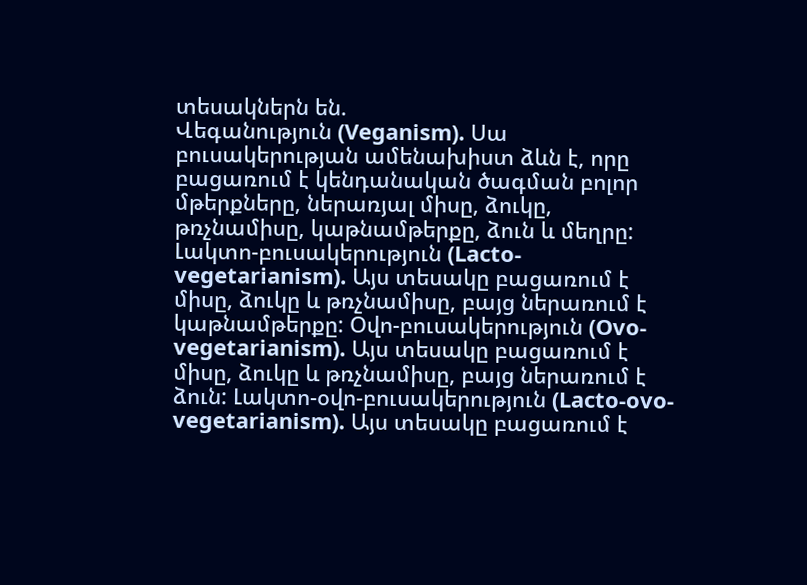տեսակներն են.
Վեգանություն (Veganism). Սա բուսակերության ամենախիստ ձևն է, որը բացառում է կենդանական ծագման բոլոր մթերքները, ներառյալ միսը, ձուկը, թռչնամիսը, կաթնամթերքը, ձուն և մեղրը: Լակտո-բուսակերություն (Lacto-vegetarianism). Այս տեսակը բացառում է միսը, ձուկը և թռչնամիսը, բայց ներառում է կաթնամթերքը: Օվո-բուսակերություն (Ovo-vegetarianism). Այս տեսակը բացառում է միսը, ձուկը և թռչնամիսը, բայց ներառում է ձուն: Լակտո-օվո-բուսակերություն (Lacto-ovo-vegetarianism). Այս տեսակը բացառում է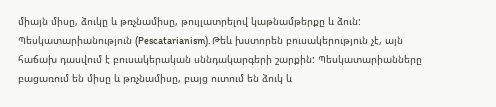միայն միսը, ձուկը և թռչնամիսը, թույլատրելով կաթնամթերքը և ձուն: Պեսկատարիանություն (Pescatarianism). Թեև խստորեն բուսակերություն չէ, այն հաճախ դասվում է բուսակերական սննդակարգերի շարքին: Պեսկատարիանները բացառում են միսը և թռչնամիսը, բայց ուտում են ձուկ և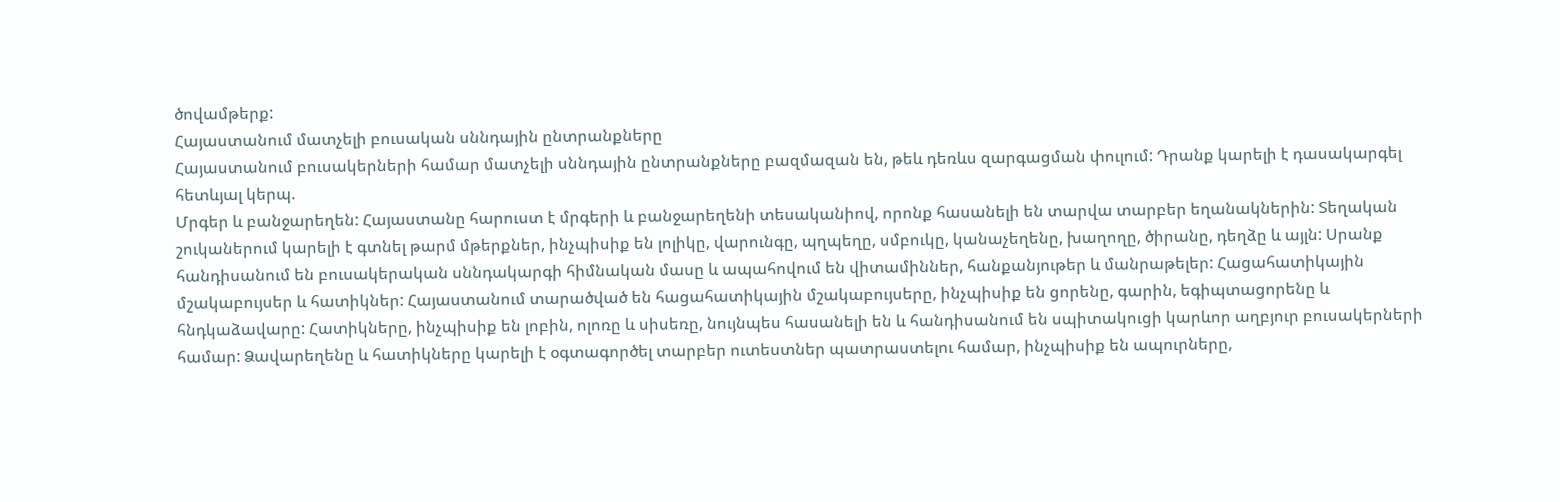ծովամթերք:
Հայաստանում մատչելի բուսական սննդային ընտրանքները
Հայաստանում բուսակերների համար մատչելի սննդային ընտրանքները բազմազան են, թեև դեռևս զարգացման փուլում: Դրանք կարելի է դասակարգել հետևյալ կերպ.
Մրգեր և բանջարեղեն: Հայաստանը հարուստ է մրգերի և բանջարեղենի տեսականիով, որոնք հասանելի են տարվա տարբեր եղանակներին: Տեղական շուկաներում կարելի է գտնել թարմ մթերքներ, ինչպիսիք են լոլիկը, վարունգը, պղպեղը, սմբուկը, կանաչեղենը, խաղողը, ծիրանը, դեղձը և այլն: Սրանք հանդիսանում են բուսակերական սննդակարգի հիմնական մասը և ապահովում են վիտամիններ, հանքանյութեր և մանրաթելեր: Հացահատիկային մշակաբույսեր և հատիկներ: Հայաստանում տարածված են հացահատիկային մշակաբույսերը, ինչպիսիք են ցորենը, գարին, եգիպտացորենը և հնդկաձավարը: Հատիկները, ինչպիսիք են լոբին, ոլոռը և սիսեռը, նույնպես հասանելի են և հանդիսանում են սպիտակուցի կարևոր աղբյուր բուսակերների համար: Ձավարեղենը և հատիկները կարելի է օգտագործել տարբեր ուտեստներ պատրաստելու համար, ինչպիսիք են ապուրները,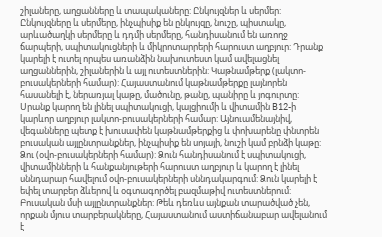շիլաները, աղցանները և տապակաները: Ընկույզներ և սերմեր: Ընկույզները և սերմերը, ինչպիսիք են ընկույզը, նուշը, պիստակը, արևածաղկի սերմերը և դդմի սերմերը, հանդիսանում են առողջ ճարպերի, սպիտակուցների և միկրոտարրերի հարուստ աղբյուր: Դրանք կարելի է ուտել որպես առանձին նախուտեստ կամ ավելացնել աղցաններին, շիլաներին և այլ ուտեստներին: Կաթնամթերք (լակտո-բուսակերների համար): Հայաստանում կաթնամթերքը լայնորեն հասանելի է, ներառյալ կաթը, մածունը, թանը, պանիրը և յոգուրտը: Սրանք կարող են լինել սպիտակուցի, կալցիումի և վիտամին B12-ի կարևոր աղբյուր լակտո-բուսակերների համար: Այնուամենայնիվ, վեգանները պետք է խուսափեն կաթնամթերքից և փոխարենը փնտրեն բուսական այլընտրանքներ, ինչպիսիք են սոյայի, նուշի կամ բրնձի կաթը: Ձու (օվո-բուսակերների համար): Ձուն հանդիսանում է սպիտակուցի, վիտամինների և հանքանյութերի հարուստ աղբյուր և կարող է լինել սննդարար հավելում օվո-բուսակերների սննդակարգում: Ձուն կարելի է եփել տարբեր ձևերով և օգտագործել բազմաթիվ ուտեստներում: Բուսական մսի այլընտրանքներ: Թեև դեռևս այնքան տարածված չեն, որքան մյուս տարբերակները, Հայաստանում աստիճանաբար ավելանում է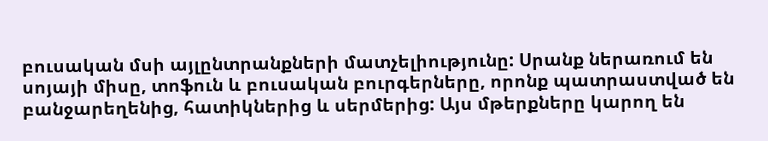բուսական մսի այլընտրանքների մատչելիությունը: Սրանք ներառում են սոյայի միսը, տոֆուն և բուսական բուրգերները, որոնք պատրաստված են բանջարեղենից, հատիկներից և սերմերից: Այս մթերքները կարող են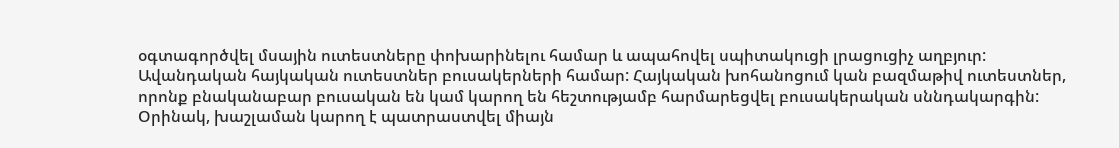օգտագործվել մսային ուտեստները փոխարինելու համար և ապահովել սպիտակուցի լրացուցիչ աղբյուր: Ավանդական հայկական ուտեստներ բուսակերների համար: Հայկական խոհանոցում կան բազմաթիվ ուտեստներ, որոնք բնականաբար բուսական են կամ կարող են հեշտությամբ հարմարեցվել բուսակերական սննդակարգին: Օրինակ, խաշլաման կարող է պատրաստվել միայն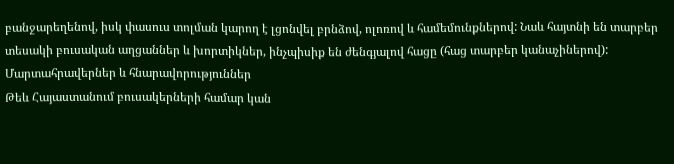բանջարեղենով, իսկ փասուս տոլման կարող է լցոնվել բրնձով, ոլոռով և համեմունքներով: Նաև հայտնի են տարբեր տեսակի բուսական աղցաններ և խորտիկներ, ինչպիսիք են ժենգյալով հացը (հաց տարբեր կանաչիներով):
Մարտահրավերներ և հնարավորություններ
Թեև Հայաստանում բուսակերների համար կան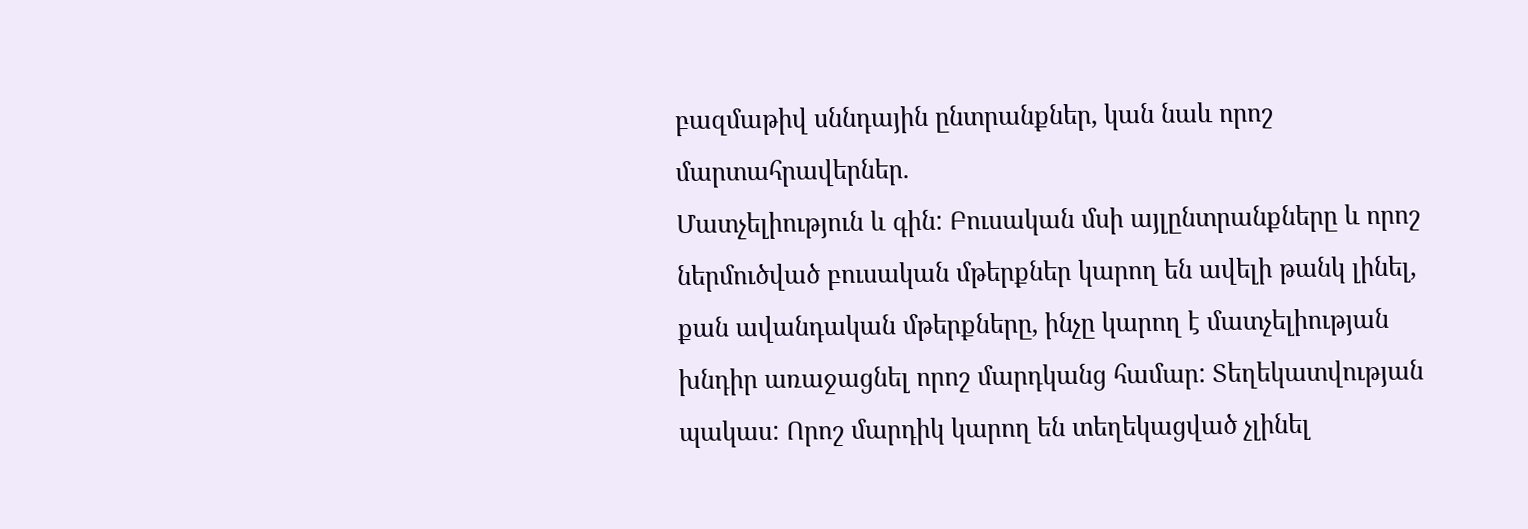բազմաթիվ սննդային ընտրանքներ, կան նաև որոշ մարտահրավերներ.
Մատչելիություն և գին: Բուսական մսի այլընտրանքները և որոշ ներմուծված բուսական մթերքներ կարող են ավելի թանկ լինել, քան ավանդական մթերքները, ինչը կարող է մատչելիության խնդիր առաջացնել որոշ մարդկանց համար: Տեղեկատվության պակաս: Որոշ մարդիկ կարող են տեղեկացված չլինել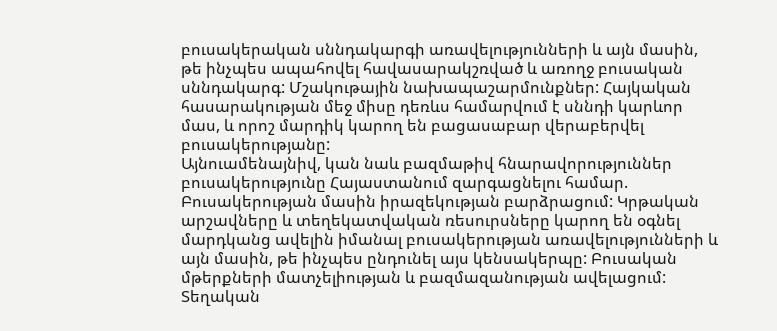բուսակերական սննդակարգի առավելությունների և այն մասին, թե ինչպես ապահովել հավասարակշռված և առողջ բուսական սննդակարգ: Մշակութային նախապաշարմունքներ: Հայկական հասարակության մեջ միսը դեռևս համարվում է սննդի կարևոր մաս, և որոշ մարդիկ կարող են բացասաբար վերաբերվել բուսակերությանը:
Այնուամենայնիվ, կան նաև բազմաթիվ հնարավորություններ բուսակերությունը Հայաստանում զարգացնելու համար.
Բուսակերության մասին իրազեկության բարձրացում: Կրթական արշավները և տեղեկատվական ռեսուրսները կարող են օգնել մարդկանց ավելին իմանալ բուսակերության առավելությունների և այն մասին, թե ինչպես ընդունել այս կենսակերպը: Բուսական մթերքների մատչելիության և բազմազանության ավելացում: Տեղական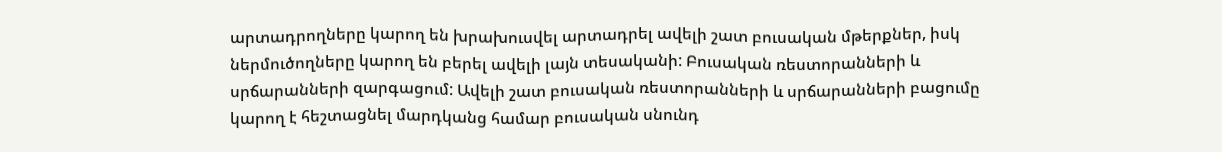արտադրողները կարող են խրախուսվել արտադրել ավելի շատ բուսական մթերքներ, իսկ ներմուծողները կարող են բերել ավելի լայն տեսականի: Բուսական ռեստորանների և սրճարանների զարգացում: Ավելի շատ բուսական ռեստորանների և սրճարանների բացումը կարող է հեշտացնել մարդկանց համար բուսական սնունդ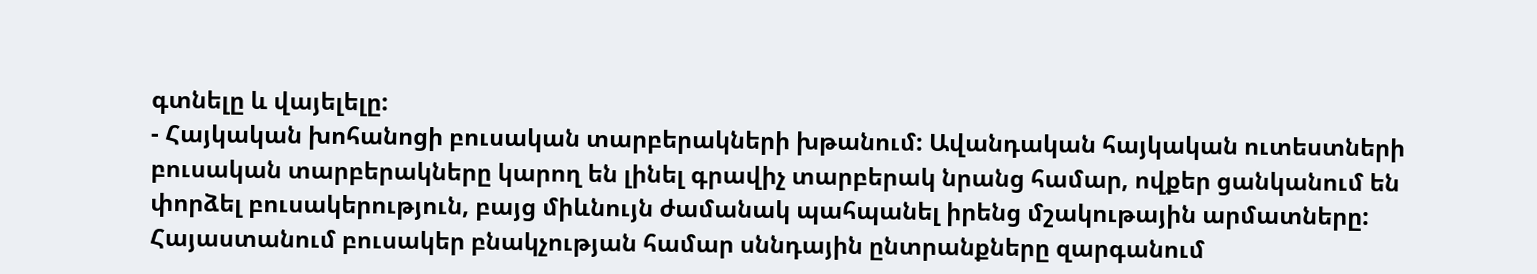գտնելը և վայելելը:
- Հայկական խոհանոցի բուսական տարբերակների խթանում: Ավանդական հայկական ուտեստների բուսական տարբերակները կարող են լինել գրավիչ տարբերակ նրանց համար, ովքեր ցանկանում են փորձել բուսակերություն, բայց միևնույն ժամանակ պահպանել իրենց մշակութային արմատները:
Հայաստանում բուսակեր բնակչության համար սննդային ընտրանքները զարգանում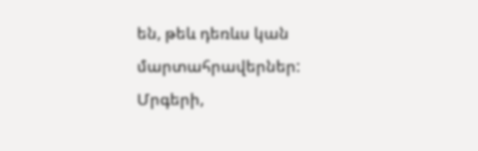են, թեև դեռևս կան մարտահրավերներ: Մրգերի,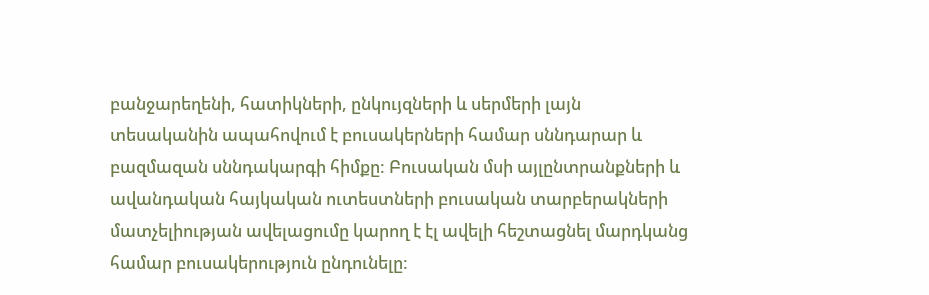բանջարեղենի, հատիկների, ընկույզների և սերմերի լայն տեսականին ապահովում է բուսակերների համար սննդարար և բազմազան սննդակարգի հիմքը: Բուսական մսի այլընտրանքների և ավանդական հայկական ուտեստների բուսական տարբերակների մատչելիության ավելացումը կարող է էլ ավելի հեշտացնել մարդկանց համար բուսակերություն ընդունելը: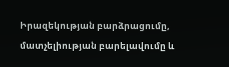Իրազեկության բարձրացումը, մատչելիության բարելավումը և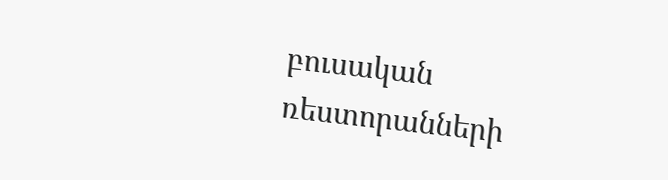բուսական ռեստորանների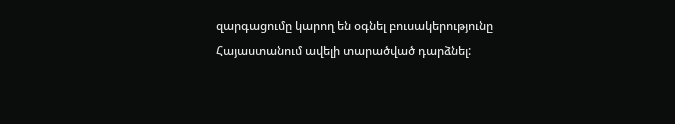զարգացումը կարող են օգնել բուսակերությունը Հայաստանում ավելի տարածված դարձնել: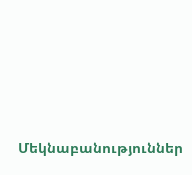Մեկնաբանություններ